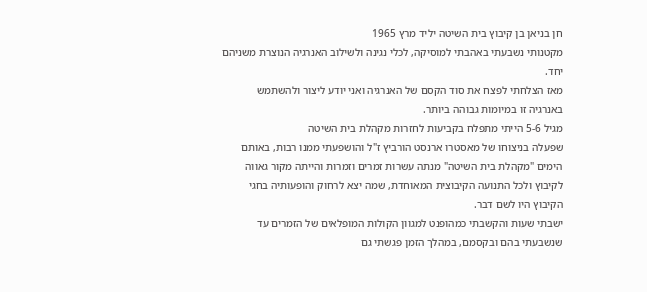חן בניאן בן קיבוץ בית השיטה יליד מרץ 1965
מקטנותי נשבעתי באהבתי למוסיקה, לכלי נגינה ולשילוב האנרגיה הנוצרת משניהם יחד.
מאז הצלחתי לפצח את סוד הקסם של האנרגיה ואני יודע ליצור ולהשתמש באנרגיה זו במיומות גבוהה ביותר.
מגיל 5-6 הייתי מתפלח בקביעות לחזרות מקהלת בית השיטה
שפעלה בניצוחו של מאסטרו ארנסט הורביץ ז"ל והושפעתי ממנו רבות, באותם הימים "מקהלת בית השיטה" מנתה עשרות זמרים וזמרות והייתה מקור גאווה לקיבוץ ולכל התנועה הקיבוצית המאוחדת, שמה יצא לרחוק והופעותיה בחגי הקיבוץ היו לשם דבר.
ישבתי שעות והקשבתי כמהופנט למגוון הקולות המופלאים של הזמרים עד שנשבעתי בהם ובקסמם, במהלך הזמן פגשתי גם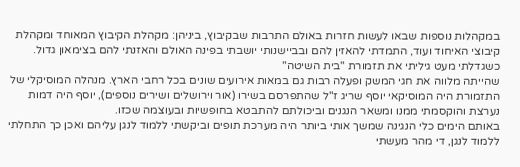במקהלות נוספות שבאו לעשות חזרות באולם התרבות שבקיבוץ, ביניהן: מקהלת הקיבוץ המאוחד ומקהלת קיבוצי האיחוד ועוד, התמדתי להאזין להם ובביישנותי יושבתי בפינה האולם והאזנתי להם בצימאון גדול.
כשגדלתי מעט גיליתי את תזמורת "בית השיטה"
שהייתה מלווה את חגי המשק ופעלה רבות גם במאות אירועים שונים בכל רחבי הארץ. מנהלה המוסיקלי של התזמורת היה המוסיקאי יוסף שריג ז"ל שהתפרסם בשירו (אור וירושלים ושירים נוספים), יוסף היה דמות נערצת והוקסמתי ממנו ומשאר הנגנים וביכולתם להתבטא בחופשיות ובעוצמה שכזו.
באותם הימים כלי הנגינה שמשך אותי ביותר היה מערכת תופים וביקשתי ללמוד לנגן עליהם ואכן כך התחלתי ללמוד לנגן, די מהר מעשתי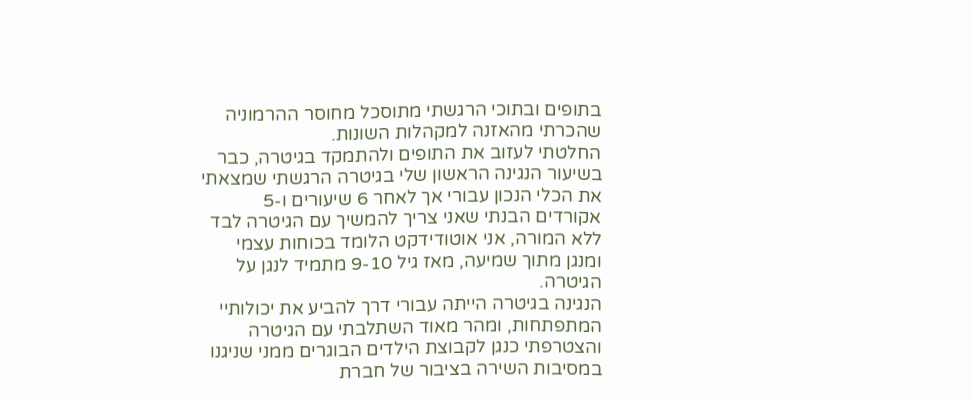בתופים ובתוכי הרגשתי מתוסכל מחוסר ההרמוניה שהכרתי מהאזנה למקהלות השונות.
החלטתי לעזוב את התופים ולהתמקד בגיטרה, כבר בשיעור הנגינה הראשון שלי בגיטרה הרגשתי שמצאתי את הכלי הנכון עבורי אך לאחר 6 שיעורים ו-5 אקורדים הבנתי שאני צריך להמשיך עם הגיטרה לבד ללא המורה, אני אוטודידקט הלומד בכוחות עצמי ומנגן מתוך שמיעה, מאז גיל 9-10 מתמיד לנגן על הגיטרה.
הנגינה בגיטרה הייתה עבורי דרך להביע את יכולותיי המתפתחות, ומהר מאוד השתלבתי עם הגיטרה והצטרפתי כנגן לקבוצת הילדים הבוגרים ממני שניגנו במסיבות השירה בציבור של חברת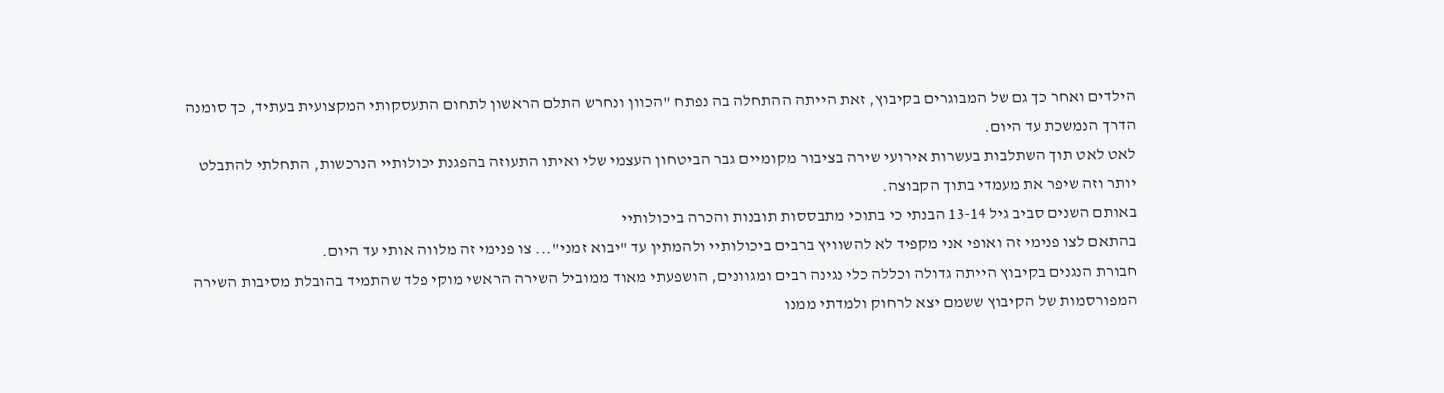הילדים ואחר כך גם של המבוגרים בקיבוץ, זאת הייתה ההתחלה בה נפתח "הכוון ונחרש התלם הראשון לתחום התעסקותי המקצועית בעתיד, כך סומנה הדרך הנמשכת עד היום.
לאט לאט תוך השתלבות בעשרות אירועי שירה בציבור מקומיים גבר הביטחון העצמי שלי ואיתו התעוזה בהפגנת יכולותיי הנרכשות, התחלתי להתבלט יותר וזה שיפר את מעמדי בתוך הקבוצה.
באותם השנים סביב גיל 13-14 הבנתי כי בתוכי מתבססות תובנות והכרה ביכולותיי
בהתאם לצו פנימי זה ואופי אני מקפיד לא להשוויץ ברבים ביכולותיי ולהמתין עד "יבוא זמני"... צו פנימי זה מלווה אותי עד היום.
חבורת הנגנים בקיבוץ הייתה גדולה וכללה כלי נגינה רבים ומגוונים, הושפעתי מאוד ממוביל השירה הראשי מוקי פלד שהתמיד בהובלת מסיבות השירה המפורסמות של הקיבוץ ששמם יצא לרחוק ולמדתי ממנו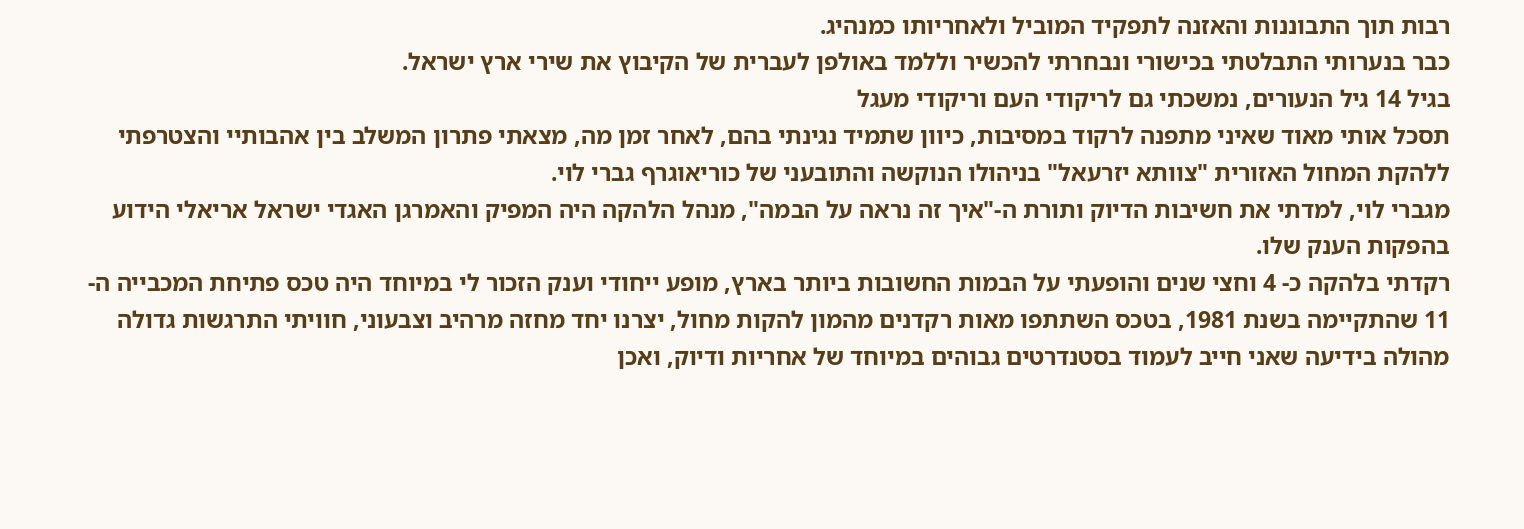רבות תוך התבוננות והאזנה לתפקיד המוביל ולאחריותו כמנהיג.
כבר בנערותי התבלטתי בכישורי ונבחרתי להכשיר וללמד באולפן לעברית של הקיבוץ את שירי ארץ ישראל.
בגיל 14 גיל הנעורים, נמשכתי גם לריקודי העם וריקודי מעגל
תסכל אותי מאוד שאיני מתפנה לרקוד במסיבות, כיוון שתמיד נגינתי בהם, לאחר זמן מה, מצאתי פתרון המשלב בין אהבותיי והצטרפתי ללהקת המחול האזורית "צוותא יזרעאל" בניהולו הנוקשה והתובעני של כוריאוגרף גברי לוי.
מגברי לוי, למדתי את חשיבות הדיוק ותורת ה-"איך זה נראה על הבמה", מנהל הלהקה היה המפיק והאמרגן האגדי ישראל אריאלי הידוע בהפקות הענק שלו.
רקדתי בלהקה כ- 4 וחצי שנים והופעתי על הבמות החשובות ביותר בארץ, מופע ייחודי וענק הזכור לי במיוחד היה טכס פתיחת המכבייה ה- 11 שהתקיימה בשנת 1981, בטכס השתתפו מאות רקדנים מהמון להקות מחול, יצרנו יחד מחזה מרהיב וצבעוני, חוויתי התרגשות גדולה מהולה בידיעה שאני חייב לעמוד בסטנדרטים גבוהים במיוחד של אחריות ודיוק, ואכן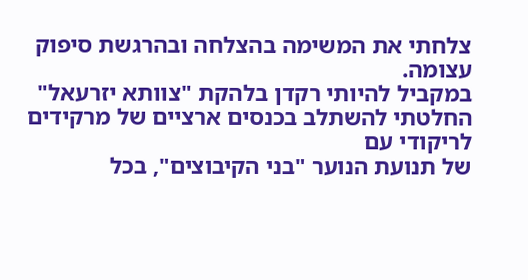צלחתי את המשימה בהצלחה ובהרגשת סיפוק עצומה.
במקביל להיותי רקדן בלהקת "צוותא יזרעאל" החלטתי להשתלב בכנסים ארציים של מרקידים לריקודי עם
של תנועת הנוער "בני הקיבוצים", בכל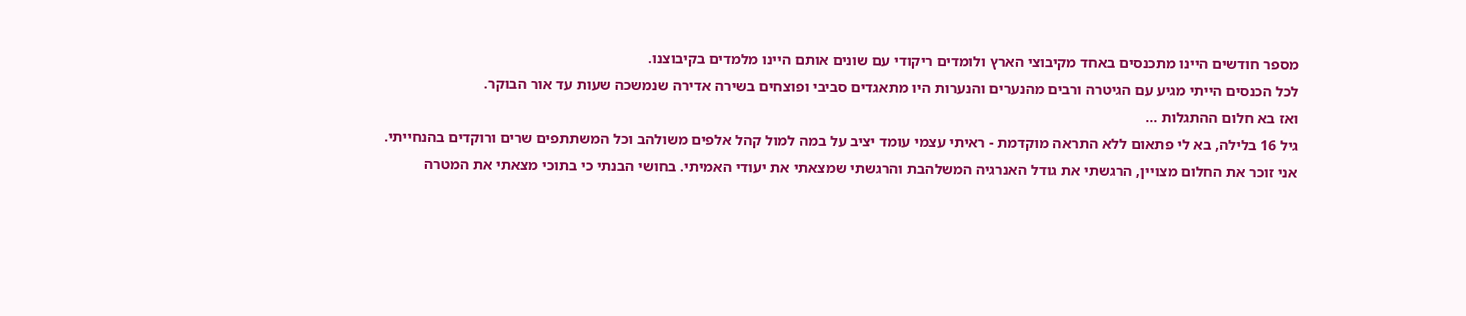מספר חודשים היינו מתכנסים באחד מקיבוצי הארץ ולומדים ריקודי עם שונים אותם היינו מלמדים בקיבוצנו.
לכל הכנסים הייתי מגיע עם הגיטרה ורבים מהנערים והנערות היו מתאגדים סביבי ופוצחים בשירה אדירה שנמשכה שעות עד אור הבוקר.
ואז בא חלום ההתגלות ...
גיל 16 בלילה, בא לי פתאום ללא התראה מוקדמת - ראיתי עצמי עומד יציב על במה למול קהל אלפים משולהב וכל המשתתפים שרים ורוקדים בהנחייתי.
אני זוכר את החלום מצויין, הרגשתי את גודל האנרגיה המשלהבת והרגשתי שמצאתי את יעודי האמיתי. בחושי הבנתי כי בתוכי מצאתי את המטרה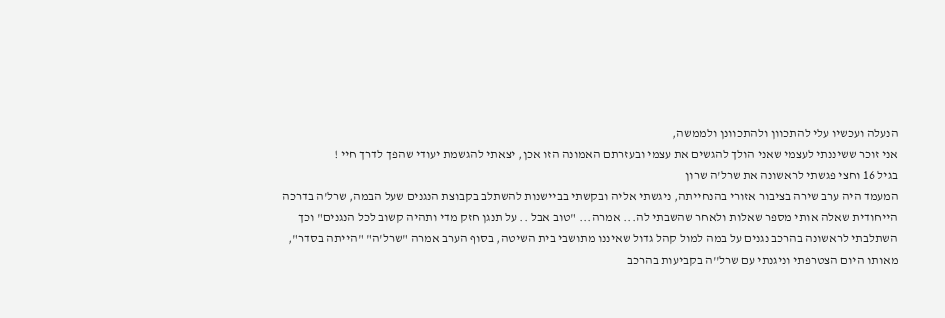הנעלה ועכשיו עלי להתכוון ולהתכוונן ולממשה,
אני זוכר ששיננתי לעצמי שאני הולך להגשים את עצמי ובעזרתם האמונה הזו אכן, יצאתי להגשמת יעודי שהפך לדרך חיי !
בגיל 16 וחצי פגשתי לראשונה את שרל'ה שרון
המעמד היה ערב שירה בציבור אזורי בהנחייתה, ניגשתי אליה ובקשתי בביישנות להשתלב בקבוצת הנגנים שעל הבמה, שרל'ה בדרכה הייחודית שאלה אותי מספר שאלות ולאחר שהשבתי לה... אמרה... "טוב אבל .. על תנגן חזק מדי ותהיה קשוב לכל הנגנים" וכך השתלבתי לראשונה בהרכב נגנים על במה למול קהל גדול שאיננו מתושבי בית השיטה, בסוף הערב אמרה "שרל'ה" "הייתה בסדר",
מאותו היום הצטרפתי וניגנתי עם שרל''ה בקביעות בהרכב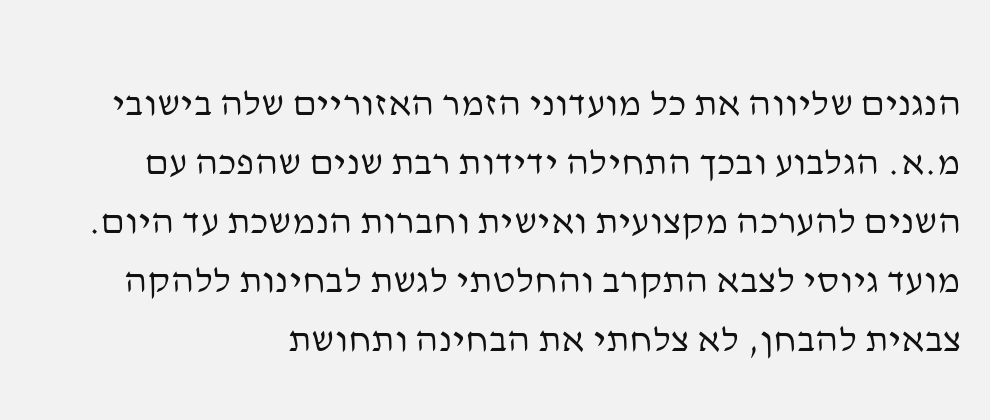הנגנים שליווה את כל מועדוני הזמר האזוריים שלה בישובי מ.א. הגלבוע ובכך התחילה ידידות רבת שנים שהפכה עם השנים להערכה מקצועית ואישית וחברות הנמשכת עד היום.
מועד גיוסי לצבא התקרב והחלטתי לגשת לבחינות ללהקה צבאית להבחן, לא צלחתי את הבחינה ותחושת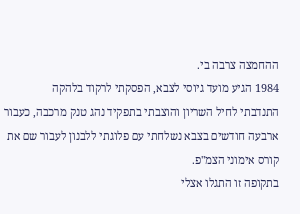ההחמצה צרבה בי.
1984 הגיע מועד גיוסי לצבא, הפסקתי לרקוד בלהקה
התנדבתי לחיל השריון והוצבתי בתפקיד נהג טנק מרכבה, כעבור ארבעה חודשים בצבא נשלחתי עם פלוגתי ללבנון לעבור שם את קורס אימוני הצמ"פ.
בתקופה זו התגלו אצלי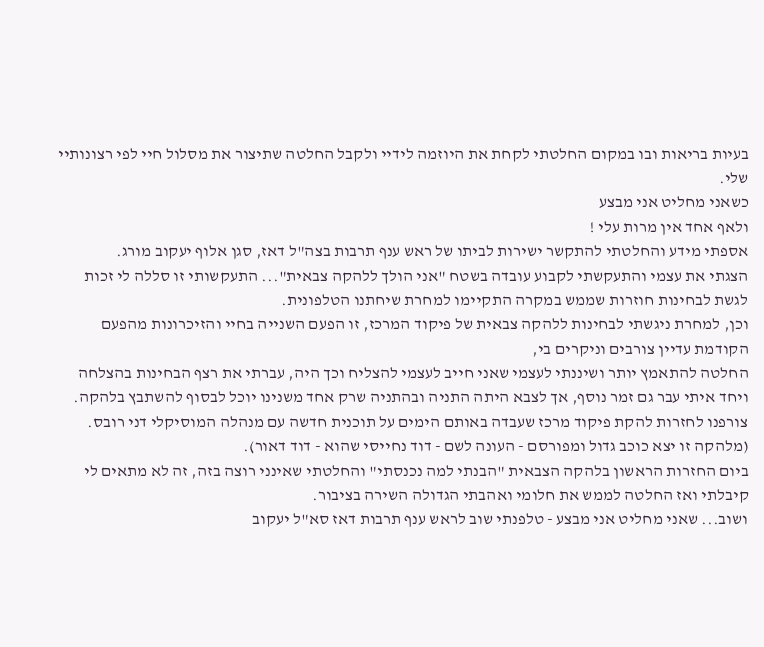בעיות בריאות ובו במקום החלטתי לקחת את היוזמה לידיי ולקבל החלטה שתיצור את מסלול חיי לפי רצונותיי שלי.
כשאני מחליט אני מבצע
ולאף אחד אין מרות עלי !
אספתי מידע והחלטתי להתקשר ישירות לביתו של ראש ענף תרבות בצה"ל דאז, סגן אלוף יעקוב מורג.
הצגתי את עצמי והתעקשתי לקבוע עובדה בשטח "אני הולך ללהקה צבאית"... התעקשותי זו סללה לי זכות לגשת לבחינות חוזרות שממש במקרה התקיימו למחרת שיחתנו הטלפונית.
וכן, למחרת ניגשתי לבחינות ללהקה צבאית של פיקוד המרכז, זו הפעם השנייה בחיי והזיכרונות מהפעם הקודמת עדיין צורבים וניקרים בי,
החלטה להתאמץ יותר ושיננתי לעצמי שאני חייב לעצמי להצליח וכך היה, עברתי את רצף הבחינות בהצלחה ויחד איתי עבר גם זמר נוסף, אך לצבא היתה התניה ובהתניה שרק אחד משנינו יוכל לבסוף להשתבץ בלהקה.
צורפנו לחזרות להקת פיקוד מרכז שעבדה באותם הימים על תוכנית חדשה עם מנהלה המוסיקלי דני רובס.
(מלהקה זו יצא כוכב גדול ומפורסם - העונה לשם - דוד נחייסי שהוא - דוד דאור).
ביום החזרות הראשון בלהקה הצבאית "הבנתי למה נכנסתי" והחלטתי שאינני רוצה בזה, זה לא מתאים לי קיבלתי ואז החלטה לממש את חלומי ואהבתי הגדולה השירה בציבור.
ושוב... שאני מחליט אני מבצע - טלפנתי שוב לראש ענף תרבות דאז סא"ל יעקוב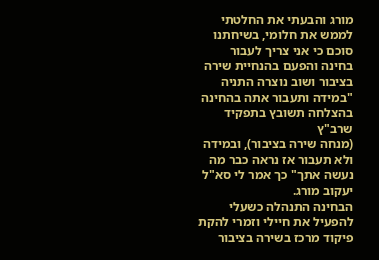מורג והבעתי את החלטתי לממש את חלומי, בשיחתנו סוכם כי אני צריך לעבור בחינה והפעם בהנחיית שירה בציבור ושוב נוצרה התניה "במידה ותעבור אתה בהחינה בהצלחה תשובץ בתפקיד שרב"ץ
(מנחה שירה בציבור), ובמידה ולא תעבור אז נראה כבר מה נעשה אתך" כך אמר לי סא"ל יעקוב מורג.
הבחינה התנהלה כשעלי להפעיל את חיילי וזמרי להקת פיקוד מרכז בשירה בציבור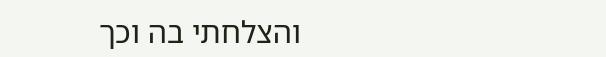והצלחתי בה וכך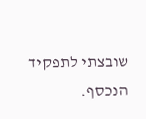שובצתי לתפקיד הנכסף.